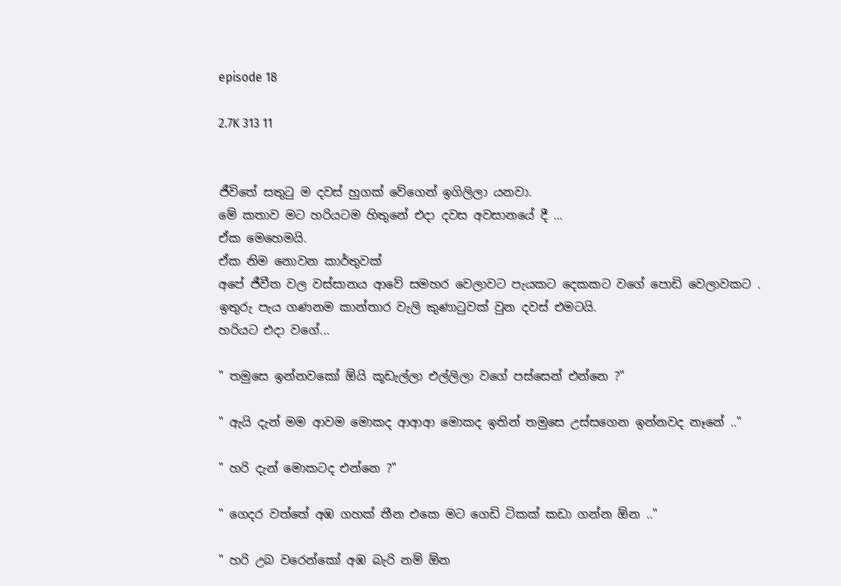episode 18

2.7K 313 11


ජීවිතේ සතුටු ම දවස් හුගක් වේගෙන් ඉගිලිලා යනවා.
මේ කතාව මට හරියටම හිතුනේ එදා දවස අවසානයේ දී ...
ඒක මෙහෙමයි.
ඒක නිම නොවන කාර්තුවක්
අපේ ජීවීත වල වස්සානය ආවේ සමහර වෙලාවට පැයකට දෙකකට වගේ පොඩි වෙලාවකට .
ඉතුරු පැය ගණනම කාන්තාර වැලි කුණාටුවක් වුන දවස් එමටයි.
හරියට එදා වගේ...

" තමුසෙ ඉන්නවකෝ ඕයි කූඩැල්ලා එල්ලිලා වගේ පස්සෙන් එන්නෙ ?"

" ඇයි දැන් මම ආවම මොකද ආආආ මොකද ඉතින් තමුසෙ උස්සගෙන ඉන්නවද නෑනේ .."

" හරි දැන් මොකටද එන්නෙ ?"

" ගෙදර වත්තේ අඹ ගහක් තීන එකෙ මට ගෙඩි ටිකක් කඩා ගන්න ඕන .."

" හරි උබ වරෙන්කෝ අඹ බැරි නම් ඕන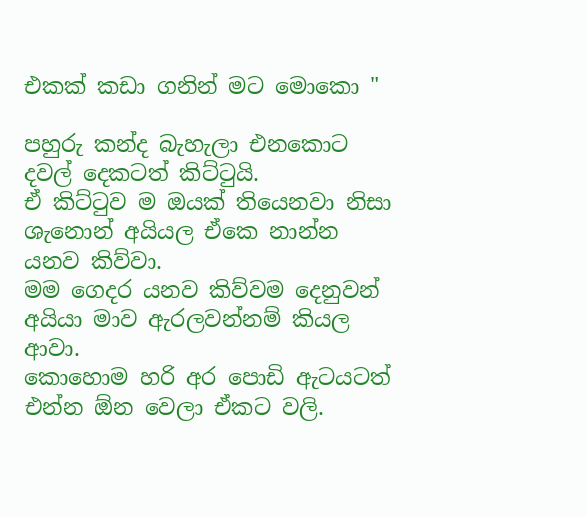එකක් කඩා ගනින් මට මොකො "

පහුරු කන්ද බැහැලා එනකොට දවල් දෙකටත් කිට්ටුයි.
ඒ කිට්ටුව ම ඔයක් තියෙනවා නිසා ශැනොන් අයියල ඒකෙ නාන්න යනව කිව්වා.
මම ගෙදර යනව කිව්වම දෙනුවන් අයියා මාව ඇරලවන්නම් කියල ආවා.
කොහොම හරි අර පොඩි ඇටයටත් එන්න ඕන වෙලා ඒකට වලි.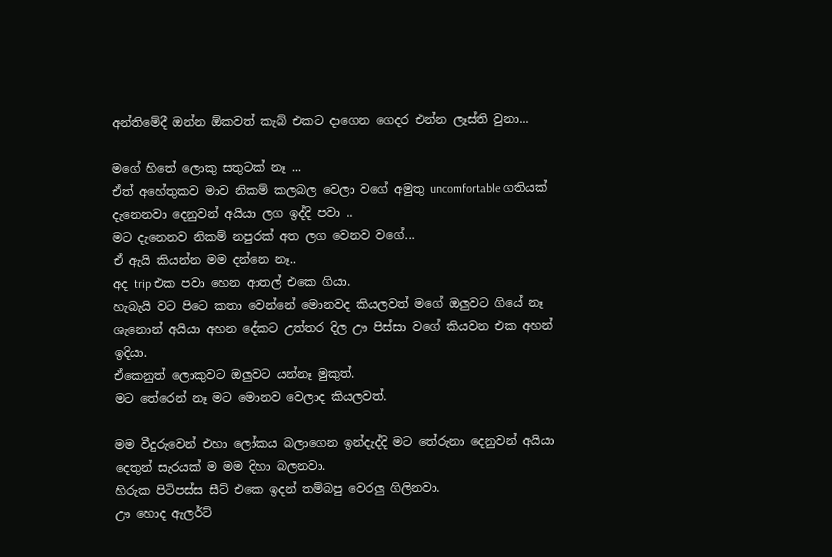අන්තිමේදී ඔන්න ඕකවත් කැබ් එකට දාගෙන ගෙදර එන්න ලෑස්ති වුනා...

මගේ හිතේ ලොකු සතුටක් නෑ ...
ඒත් අහේතුකව මාව නිකම් කලබල වෙලා වගේ අමුතු uncomfortable ගතියක් දැනෙනවා දෙනුවන් අයියා ලග ඉද්දි පවා ..
මට දැනෙනව නිකම් නපුරක් අත ලග වෙනව වගේ...
ඒ ඇයි කියන්න මම දන්නෙ නෑ..
අද trip එක පවා හෙන ආතල් එකෙ ගියා.
හැබැයි වට පිටෙ කතා වෙන්නේ මොනවද කියලවත් මගේ ඔලුවට ගියේ නෑ
ශැනොන් අයියා අහන දේකට උත්තර දිල ඌ පිස්සා වගේ කියවන එක අහන් ඉදියා.
ඒකෙනුත් ලොකුවට ඔලුවට යන්නෑ මුකුත්.
මට තේරෙන් නෑ මට මොනව වෙලාද කියලවත්.

මම වීදුරුවෙන් එහා ලෝකය බලාගෙන ඉන්දැද්දි මට තේරුනා දෙනුවන් අයියා දෙතුන් සැරයක් ම මම දිහා බලනවා.
හිරුක පිටිපස්ස සීට් එකෙ ඉදන් තම්බපු වෙරලු ගිලිනවා.
ඌ හොද ඇලර්ට්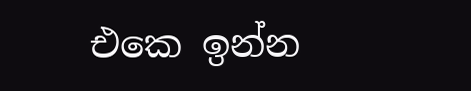එකෙ ඉන්න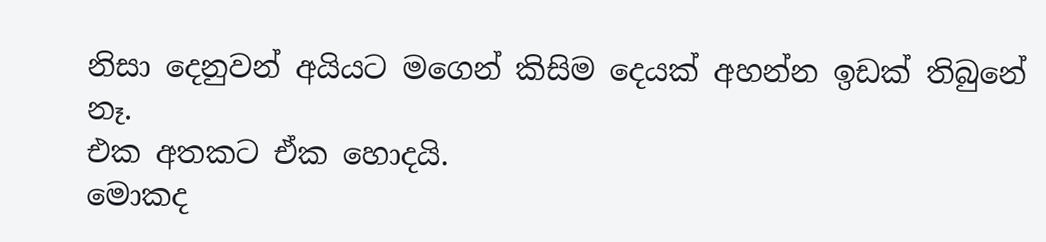නිසා දෙනුවන් අයියට මගෙන් කිසිම දෙයක් අහන්න ඉඩක් තිබුනේ නෑ.
එක අතකට ඒක හොදයි.
මොකද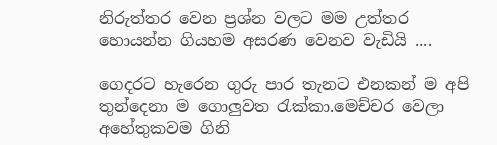නිරුත්තර වෙන ප්‍රශ්න වලට මම උත්තර හොයන්න ගියහම අසරණ වෙනව වැඩියි ....

ගෙදරට හැරෙන ගුරු පාර තැනට එනකන් ම අපි තුන්දෙනා ම ගොලුවත රැක්කා.මෙච්චර වෙලා අහේතුකවම ගිනි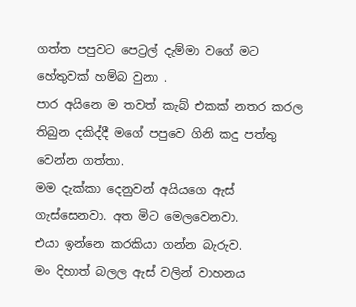ගත්ත පපුවට පෙට්‍රල් දැම්මා වගේ මට හේතුවක් හම්බ වුනා .
පාර අයිනෙ ම තවත් කැබ් එකක් නතර කරල තිබුන දකිද්දී මගේ පපුවෙ ගිනි කදු පත්තු වෙන්න ගත්තා.
මම දැක්කා දෙනුවන් අයියගෙ ඇස් ගැස්සෙනවා. අත මිට මෙලවෙනවා.
එයා ඉන්නෙ කරකියා ගන්න බැරුව.
මං දිහාත් බලල ඇස් වලින් වාහනය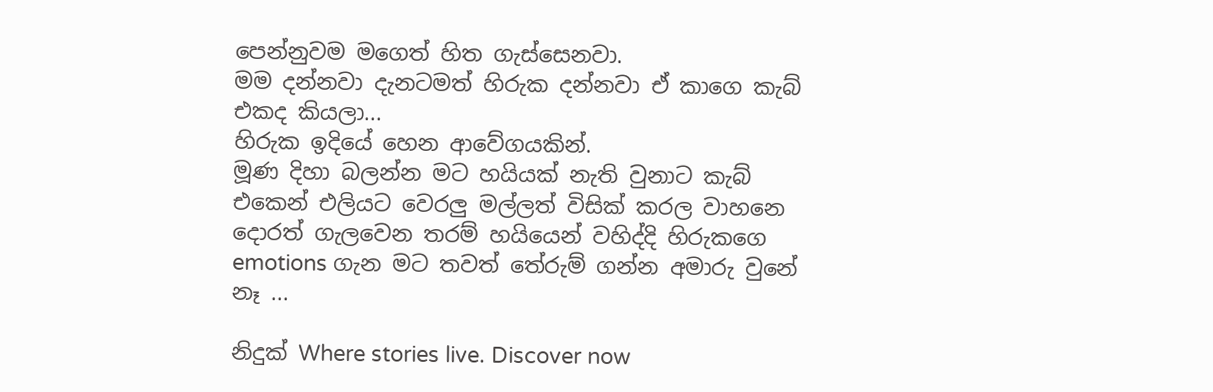පෙන්නුවම මගෙත් හිත ගැස්සෙනවා.
මම දන්නවා දැනටමත් හිරුක දන්නවා ඒ කාගෙ කැබ් එකද කියලා...
හිරුක ඉදියේ හෙන ආවේගයකින්.
මූණ දිහා බලන්න මට හයියක් නැති වුනාට කැබ් එකෙන් එලියට වෙරලු මල්ලත් විසික් කරල වාහනෙ දොරත් ගැලවෙන තරම් හයියෙන් වහිද්දි හිරුකගෙ emotions ගැන මට තවත් තේරුම් ගන්න අමාරු වුනේ නෑ ...

නිදුක් Where stories live. Discover now